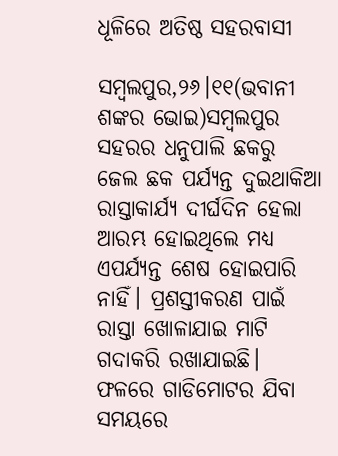ଧୂଳିରେ ଅତିଷ୍ଠ ସହରବାସୀ

ସମ୍ବଲପୁର,୨୬।୧୧(ଭବାନୀ ଶଙ୍କର ଭୋଇ)ସମ୍ବଲପୁର ସହରର ଧନୁପାଲି ଛକରୁ ଜେଲ ଛକ ପର୍ଯ୍ୟନ୍ତ ଦୁଇଥାକିଆ ରାସ୍ତାକାର୍ଯ୍ୟ ଦୀର୍ଘଦିନ ହେଲା ଆରମ୍ଭ ହୋଇଥିଲେ ମଧ୍ୟ ଏପର୍ଯ୍ୟନ୍ତ ଶେଷ ହୋଇପାରି ନାହିଁ। ପ୍ରଶସ୍ତୀକରଣ ପାଇଁ ରାସ୍ତା ଖୋଳାଯାଇ ମାଟି ଗଦାକରି ରଖାଯାଇଛି। ଫଳରେ ଗାଡିମୋଟର ଯିବା ସମୟରେ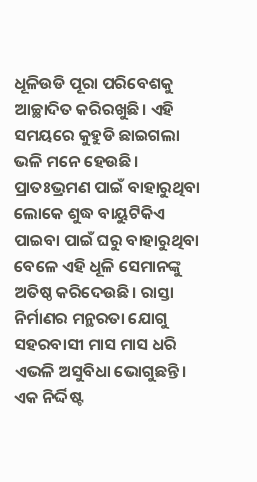ଧୂଳିଉଡି ପୂରା ପରିବେଶକୁ ଆଚ୍ଛାଦିତ କରିରଖୁଛି। ଏହି ସମୟରେ କୁହୁଡି ଛାଇଗଲା ଭଳି ମନେ ହେଉଛି। ପ୍ରାତଃଭ୍ରମଣ ପାଇଁ ବାହାରୁଥିବା ଲୋକେ ଶୁଦ୍ଧ ବାୟୁଟିକିଏ ପାଇବା ପାଇଁ ଘରୁ ବାହାରୁଥିବା ବେଳେ ଏହି ଧୂଳି ସେମାନଙ୍କୁ ଅତିଷ୍ଠ କରିଦେଉଛି। ରାସ୍ତା ନିର୍ମାଣର ମନ୍ଥରତା ଯୋଗୁ ସହରବାସୀ ମାସ ମାସ ଧରି ଏଭଳି ଅସୁବିଧା ଭୋଗୁଛନ୍ତି। ଏକ ନିର୍ଦ୍ଦିଷ୍ଟ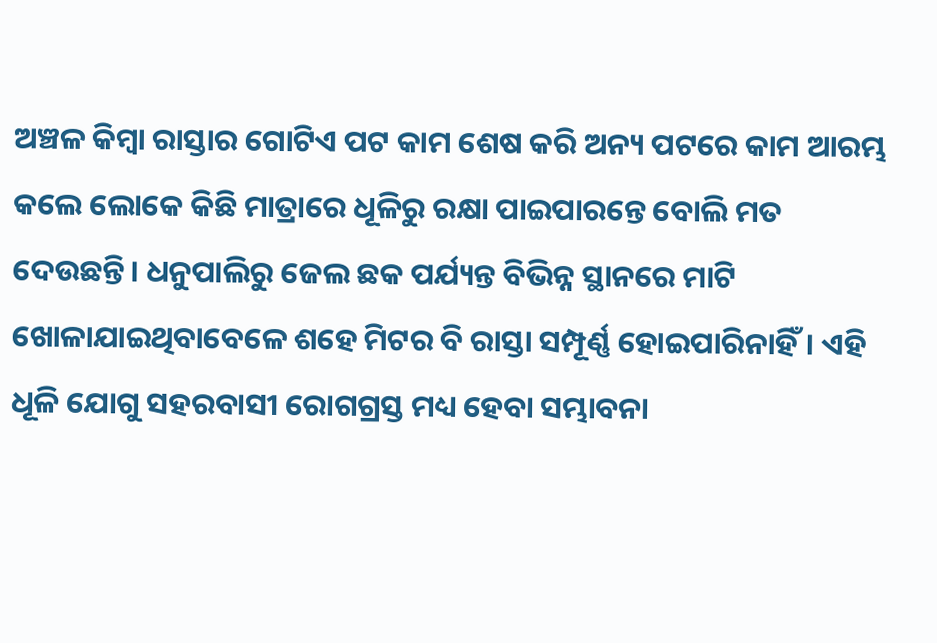ଅଞ୍ଚଳ କିମ୍ବା ରାସ୍ତାର ଗୋଟିଏ ପଟ କାମ ଶେଷ କରି ଅନ୍ୟ ପଟରେ କାମ ଆରମ୍ଭ କଲେ ଲୋକେ କିଛି ମାତ୍ରାରେ ଧୂଳିରୁ ରକ୍ଷା ପାଇପାରନ୍ତେ ବୋଲି ମତ ଦେଉଛନ୍ତି। ଧନୁପାଲିରୁ ଜେଲ ଛକ ପର୍ଯ୍ୟନ୍ତ ବିଭିନ୍ନ ସ୍ଥାନରେ ମାଟି ଖୋଳାଯାଇଥିବାବେଳେ ଶହେ ମିଟର ବି ରାସ୍ତା ସମ୍ପୂର୍ଣ୍ଣ ହୋଇପାରିନାହିଁ। ଏହି ଧୂଳି ଯୋଗୁ ସହରବାସୀ ରୋଗଗ୍ରସ୍ତ ମଧ୍ୟ ହେବା ସମ୍ଭାବନା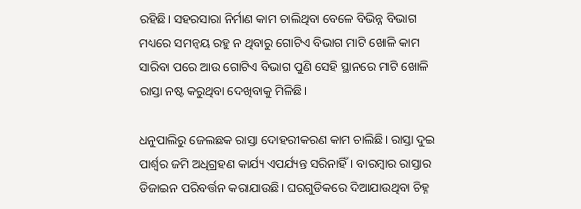ରହିଛି। ସହରସାରା ନିର୍ମାଣ କାମ ଚାଲିଥିବା ବେଳେ ବିଭିନ୍ନ ବିଭାଗ ମଧ୍ୟରେ ସମନ୍ବୟ ରହୁ ନ ଥିବାରୁ ଗୋଟିଏ ବିଭାଗ ମାଟି ଖୋଳି କାମ ସାରିବା ପରେ ଆଉ ଗୋଟିଏ ବିଭାଗ ପୁଣି ସେହି ସ୍ଥାନରେ ମାଟି ଖୋଳି ରାସ୍ତା ନଷ୍ଟ କରୁଥିବା ଦେଖିବାକୁ ମିଳିଛି।

ଧନୁପାଲିରୁ ଜେଲଛକ ରାସ୍ତା ଦୋହରୀକରଣ କାମ ଚାଲିଛି। ରାସ୍ତା ଦୁଇ ପାର୍ଶ୍ୱର ଜମି ଅଧିଗ୍ରହଣ କାର୍ଯ୍ୟ ଏପର୍ଯ୍ୟନ୍ତ ସରିନାହିଁ। ବାରମ୍ବାର ରାସ୍ତାର ଡିଜାଇନ ପରିବର୍ତ୍ତନ କରାଯାଉଛି। ଘରଗୁଡିକରେ ଦିଆଯାଉଥିବା ଚିହ୍ନ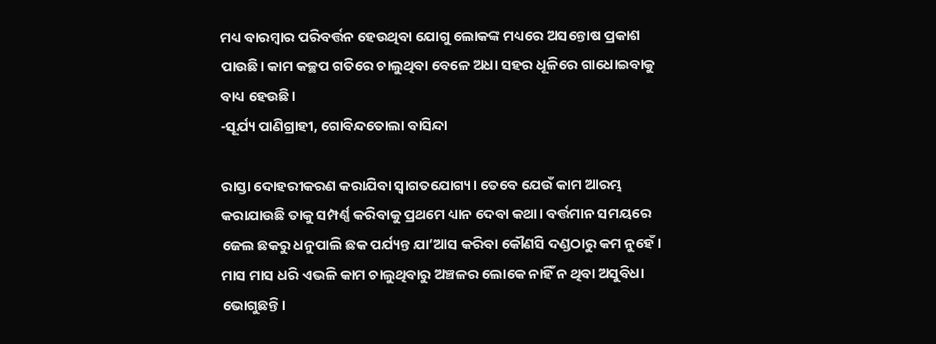ମଧ୍ୟ ବାରମ୍ବାର ପରିବର୍ତ୍ତନ ହେଉଥିବା ଯୋଗୁ ଲୋକଙ୍କ ମଧ୍ୟରେ ଅସନ୍ତୋଷ ପ୍ରକାଶ ପାଉଛି। କାମ କଚ୍ଛପ ଗତିରେ ଚାଲୁଥିବା ବେଳେ ଅଧା ସହର ଧୂଳିରେ ଗାଧୋଇବାକୁ ବାଧ୍ୟ ହେଉଛି।
-ସୂର୍ଯ୍ୟ ପାଣିଗ୍ରାହୀ, ଗୋବିନ୍ଦତୋଲା ବାସିନ୍ଦା

ରାସ୍ତା ଦୋହରୀକରଣ କରାଯିବା ସ୍ବାଗତଯୋଗ୍ୟ। ତେବେ ଯେଉଁ କାମ ଆରମ୍ଭ କରାଯାଉଛି ତାକୁ ସମ୍ପର୍ଣ୍ଣ କରିବାକୁ ପ୍ରଥମେ ଧ୍ୟାନ ଦେବା କଥା। ବର୍ତ୍ତମାନ ସମୟରେ ଜେଲ ଛକରୁ ଧନୁପାଲି ଛକ ପର୍ଯ୍ୟନ୍ତ ଯା’ଆସ କରିବା କୌଣସି ଦଣ୍ଡଠାରୁ କମ ନୁହେଁ। ମାସ ମାସ ଧରି ଏଭଳି କାମ ଚାଲୁଥିବାରୁ ଅଞ୍ଚଳର ଲୋକେ ନାହିଁ ନ ଥିବା ଅସୁବିଧା ଭୋଗୁଛନ୍ତି।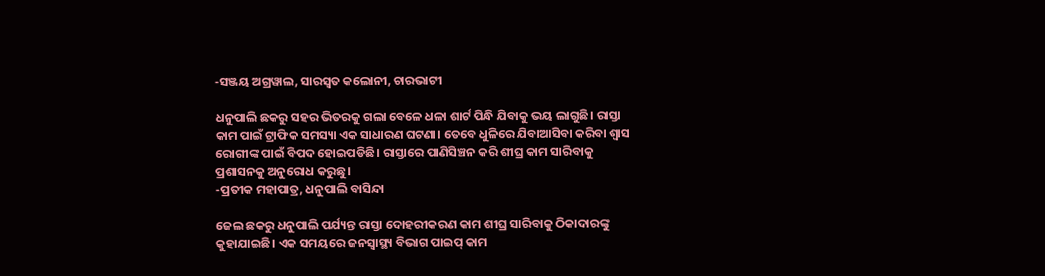-ସଞ୍ଜୟ ଅଗ୍ରୱାଲ, ସାରସ୍ବତ କଲୋନୀ, ଚାରଭାଟୀ

ଧନୁପାଲି ଛକରୁ ସହର ଭିତରକୁ ଗଲା ବେଳେ ଧଳା ଶାର୍ଟ ପିନ୍ଧି ଯିବାକୁ ଭୟ ଲାଗୁଛି। ରାସ୍ତା କାମ ପାଇଁ ଟ୍ରାଫିକ ସମସ୍ୟା ଏକ ସାଧାରଣ ଘଟଣା। ତେବେ ଧୁଳିରେ ଯିବାଆସିବା କରିବା ଶ୍ୱାସ ରୋଗୀଙ୍କ ପାଇଁ ବିପଦ ହୋଇପଡିଛି। ରାସ୍ତାରେ ପାଣିସିଞ୍ଚନ କରି ଶୀଘ୍ର କାମ ସାରିବାକୁ ପ୍ରଶାସନକୁ ଅନୁରୋଧ କରୁଛୁ।
-ପ୍ରତୀକ ମହାପାତ୍ର, ଧନୁପାଲି ବାସିନ୍ଦା

ଜେଲ ଛକରୁ ଧନୁପାଲି ପର୍ଯ୍ୟନ୍ତ ରାସ୍ତା ଦୋହରୀକରଣ କାମ ଶୀଘ୍ର ସାରିବାକୁ ଠିକାଦାରଙ୍କୁ କୁହାଯାଇଛି। ଏକ ସମୟରେ ଜନସ୍ବାସ୍ଥ୍ୟ ବିଭାଗ ପାଇପ୍‌ କାମ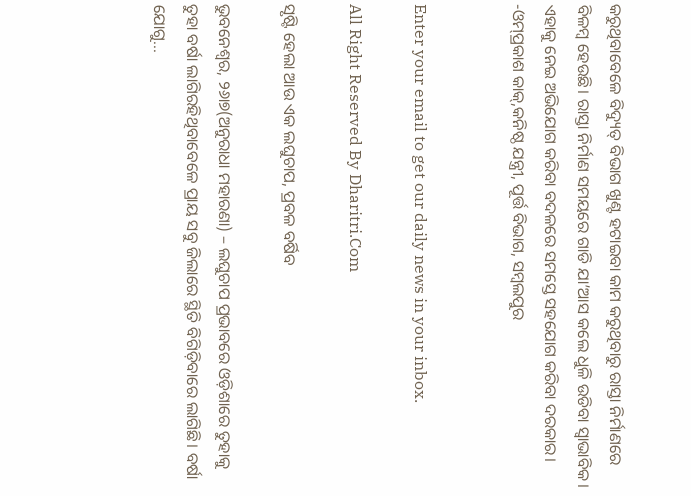କରୁଥିବାବେଳେ ବିଦ୍ୟୁତ୍‌ ବିଭାଗ ଖୁଣ୍ଟ ହଟାଇବା କାମ କରୁଥିବାରୁ ରାସ୍ତା ନିର୍ମାଣରେ ବିଳମ୍ବ ହେଉଛି। ରାସ୍ତା ନିର୍ମାଣ ସମୟରେ ଗାଡି ଯା’ଆସ କଲେ ଧୁଳି ଉଡିବା ସ୍ବାଭାବିକ। ଏହାକୁ ନେଇ ଅଭିଯୋଗ କରିବା ବଦଳରେ ସମସ୍ତେ ସହଯୋଗ କରିବା ଦରକାର।
-ଓମ୍‌ପ୍ରକାଶ କାକ୍‌,କନିଷ୍ଠ ଯନ୍ତ୍ରୀ, ପୂର୍ତ୍ତ ବିଭାଗ, ସମ୍ବଲପୁର


Enter your email to get our daily news in your inbox.

All Right Reserved By Dharitri.Com

ସୃଷ୍ଟି ହେଲା ଆଉ ଏକ ଲଘୁଚାପ, ପ୍ରବଳ ବର୍ଷିବ

ଭୁବନେଶ୍ୱର, ୨୬ା୭(ଅନୁରାଧା ମହାରଣା) – ଲଘୁଚାପ ପ୍ରଭାବରେ ଓଡ଼ିଶାରେ ତୁହାକୁ ତୁହା ବର୍ଷା ଲାଗିରହିଥିବାବେଳେ ପ୍ରାୟ ସବୁ ଜିଲାରେ ସ୍ଥିତି ବିଗିଡ଼ିବାରେ ଲାଗିଛି। ବର୍ଷା ଯୋଗୁ...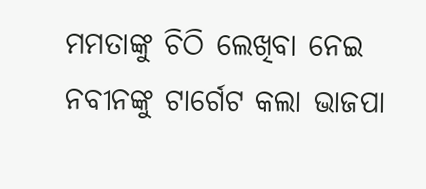ମମତାଙ୍କୁ ଚିଠି ଲେଖିବା ନେଇ ନବୀନଙ୍କୁ ଟାର୍ଗେଟ କଲା ଭାଜପା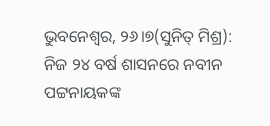ଭୁବନେଶ୍ୱର, ୨୬।୭(ସୁନିତ୍‌ ମିଶ୍ର): ନିଜ ୨୪ ବର୍ଷ ଶାସନରେ ନବୀନ ପଟ୍ଟନାୟକଙ୍କ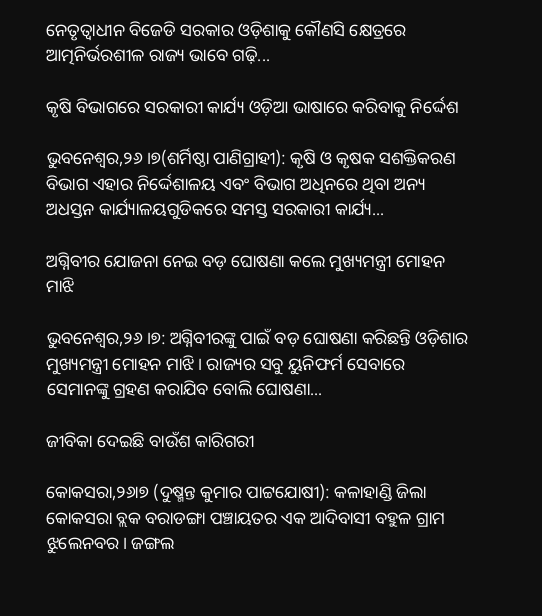ନେତୃତ୍ୱାଧୀନ ବିଜେଡି ସରକାର ଓଡ଼ିଶାକୁ କୌଣସି କ୍ଷେତ୍ରରେ ଆତ୍ମନିର୍ଭରଶୀଳ ରାଜ୍ୟ ଭାବେ ଗଢ଼ି...

କୃଷି ବିଭାଗରେ ସରକାରୀ କାର୍ଯ୍ୟ ଓଡ଼ିଆ ଭାଷାରେ କରିବାକୁ ନିର୍ଦ୍ଦେଶ

ଭୁବନେଶ୍ୱର,୨୬।୭(ଶର୍ମିଷ୍ଠା ପାଣିଗ୍ରାହୀ): କୃଷି ଓ କୃଷକ ସଶକ୍ତିକରଣ ବିଭାଗ ଏହାର ନିର୍ଦ୍ଦେଶାଳୟ ଏବଂ ବିଭାଗ ଅଧିନରେ ଥିବା ଅନ୍ୟ ଅଧସ୍ତନ କାର୍ଯ୍ୟାଳୟଗୁଡିକରେ ସମସ୍ତ ସରକାରୀ କାର୍ଯ୍ୟ...

ଅଗ୍ନିବୀର ଯୋଜନା ନେଇ ବଡ଼ ଘୋଷଣା କଲେ ମୁଖ୍ୟମନ୍ତ୍ରୀ ମୋହନ ମାଝି

ଭୁବନେଶ୍ୱର,୨୬।୭: ଅଗ୍ନିବୀରଙ୍କୁ ପାଇଁ ବଡ଼ ଘୋଷଣା କରିଛନ୍ତି ଓଡ଼ିଶାର ମୁଖ୍ୟମନ୍ତ୍ରୀ ମୋହନ ମାଝି। ରାଜ୍ୟର ସବୁ ୟୁନିଫର୍ମ ସେବାରେ ସେମାନଙ୍କୁ ଗ୍ରହଣ କରାଯିବ ବୋଲି ଘୋଷଣା...

ଜୀବିକା ଦେଇଛି ବାଉଁଶ କାରିଗରୀ

କୋକସରା,୨୬ା୭ (ଦୁଷ୍ମନ୍ତ କୁମାର ପାଟ୍ଟଯୋଷୀ): କଳାହାଣ୍ଡି ଜିଲା କୋକସରା ବ୍ଲକ ବରାଡଙ୍ଗା ପଞ୍ଚାୟତର ଏକ ଆଦିବାସୀ ବହୁଳ ଗ୍ରାମ ଝୁଲେନବର। ଜଙ୍ଗଲ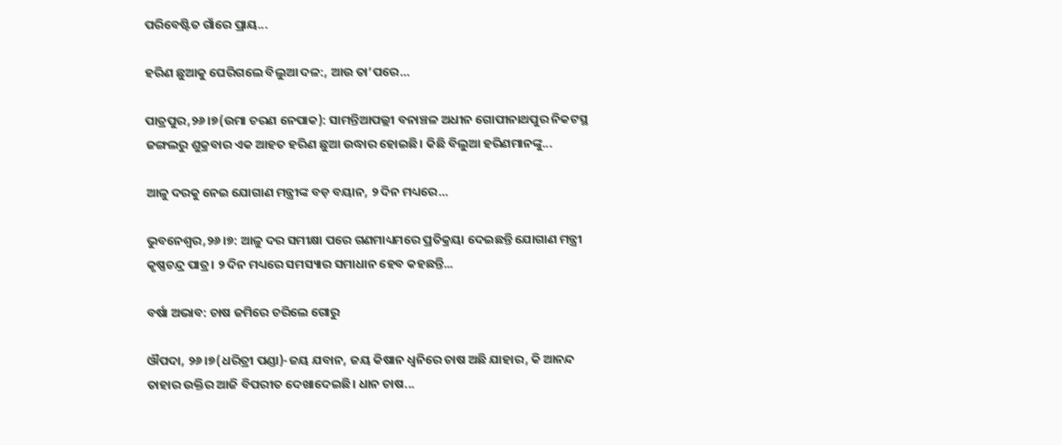ପରିବେଷ୍ଟିତ ଗାଁରେ ପ୍ରାୟ...

ହରିଣ ଛୁଆକୁ ଘେରିଗଲେ ବିଲୁଆ ଦଳ:, ଆଉ ତା’ପରେ…

ପାତ୍ରପୁର,୨୬।୭(ଉମା ଚରଣ ନେପାକ): ସାମନ୍ତିଆପଲ୍ଲୀ ବନାଞ୍ଚଳ ଅଧୀନ ଗୋପୀନାଥପୁର ନିକଟସ୍ଥ ଜଙ୍ଗଲରୁ ଶୁକ୍ରବାର ଏକ ଆହତ ହରିଣ ଛୁଆ ଉଦ୍ଧାର ହୋଇଛି। କିଛି ବିଲୁଆ ହରିଣମାନଙ୍କୁ...

ଆଳୁ ଦରକୁ ନେଇ ଯୋଗାଣ ମନ୍ତ୍ରୀଙ୍କ ବଡ଼ ବୟାନ, ୨ ଦିନ ମଧ୍ୟରେ…

ଭୁବନେଶ୍ୱର,୨୬।୭: ଆଳୁ ଦର ସମୀକ୍ଷା ପରେ ଗଣମାଧ୍ୟମରେ ପ୍ରତିକ୍ରୟା ଦେଇଛନ୍ତି ଯୋଗାଣ ମନ୍ତ୍ରୀ କୃଷ୍ଣଚନ୍ଦ୍ର ପାତ୍ର। ୨ ଦିନ ମଧ୍ୟରେ ସମସ୍ୟାର ସମାଧାନ ହେବ କହଛନ୍ତି...

ବର୍ଷା ଅଭାବ: ଚାଷ ଜମିରେ ଚରିଲେ ଗୋରୁ

ଔପଦା, ୨୬।୭(ଧରିତ୍ରୀ ପଣ୍ଡା)-ଜୟ ଯବାନ, ଜୟ କିଷାନ ଧ୍ୱନିରେ ଚାଷ ଅଛି ଯାହାର, କି ଆନନ୍ଦ ତାହାର ଉକ୍ତିର ଆଜି ବିପରୀତ ଦେଖାଦେଇଛି। ଧାନ ଚାଷ...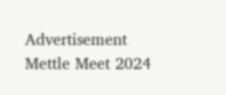Advertisement
Mettle Meet 2024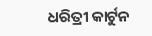ଧରିତ୍ରୀ କାର୍ଟୁନ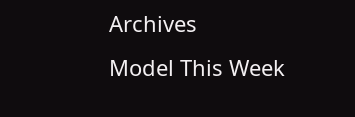Archives
Model This Week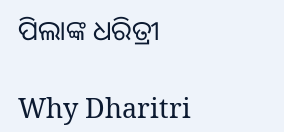ପିଲାଙ୍କ ଧରିତ୍ରୀ

Why Dharitri